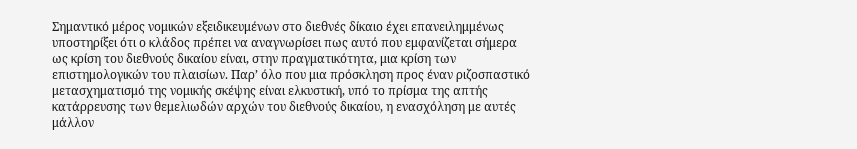Σημαντικό μέρος νομικών εξειδικευμένων στο διεθνές δίκαιο έχει επανειλημμένως υποστηρίξει ότι ο κλάδος πρέπει να αναγνωρίσει πως αυτό που εμφανίζεται σήμερα ως κρίση του διεθνούς δικαίου είναι, στην πραγματικότητα, μια κρίση των επιστημολογικών του πλαισίων. Παρ’ όλο που μια πρόσκληση προς έναν ριζοσπαστικό μετασχηματισμό της νομικής σκέψης είναι ελκυστική, υπό το πρίσμα της απτής κατάρρευσης των θεμελιωδών αρχών του διεθνούς δικαίου, η ενασχόληση με αυτές μάλλον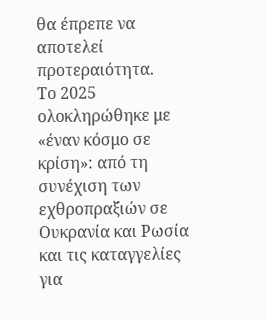θα έπρεπε να αποτελεί προτεραιότητα.
Το 2025 ολοκληρώθηκε με «έναν κόσμο σε κρίση»: από τη συνέχιση των εχθροπραξιών σε Ουκρανία και Ρωσία και τις καταγγελίες για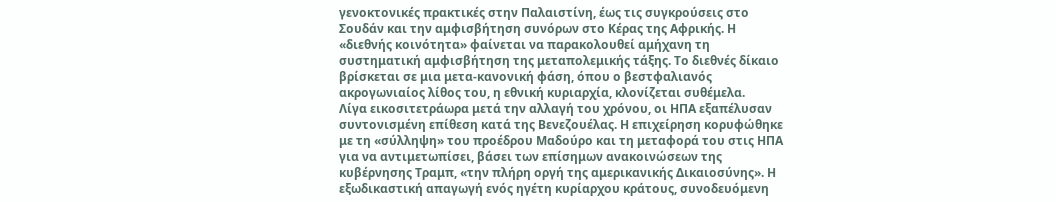γενοκτονικές πρακτικές στην Παλαιστίνη, έως τις συγκρούσεις στο Σουδάν και την αμφισβήτηση συνόρων στο Κέρας της Αφρικής. Η «διεθνής κοινότητα» φαίνεται να παρακολουθεί αμήχανη τη συστηματική αμφισβήτηση της μεταπολεμικής τάξης. Το διεθνές δίκαιο βρίσκεται σε μια μετα-κανονική φάση, όπου ο βεστφαλιανός ακρογωνιαίος λίθος του, η εθνική κυριαρχία, κλονίζεται συθέμελα.
Λίγα εικοσιτετράωρα μετά την αλλαγή του χρόνου, οι ΗΠΑ εξαπέλυσαν συντονισμένη επίθεση κατά της Βενεζουέλας. Η επιχείρηση κορυφώθηκε με τη «σύλληψη» του προέδρου Μαδούρο και τη μεταφορά του στις ΗΠΑ για να αντιμετωπίσει, βάσει των επίσημων ανακοινώσεων της κυβέρνησης Τραμπ, «την πλήρη οργή της αμερικανικής Δικαιοσύνης». Η εξωδικαστική απαγωγή ενός ηγέτη κυρίαρχου κράτους, συνοδευόμενη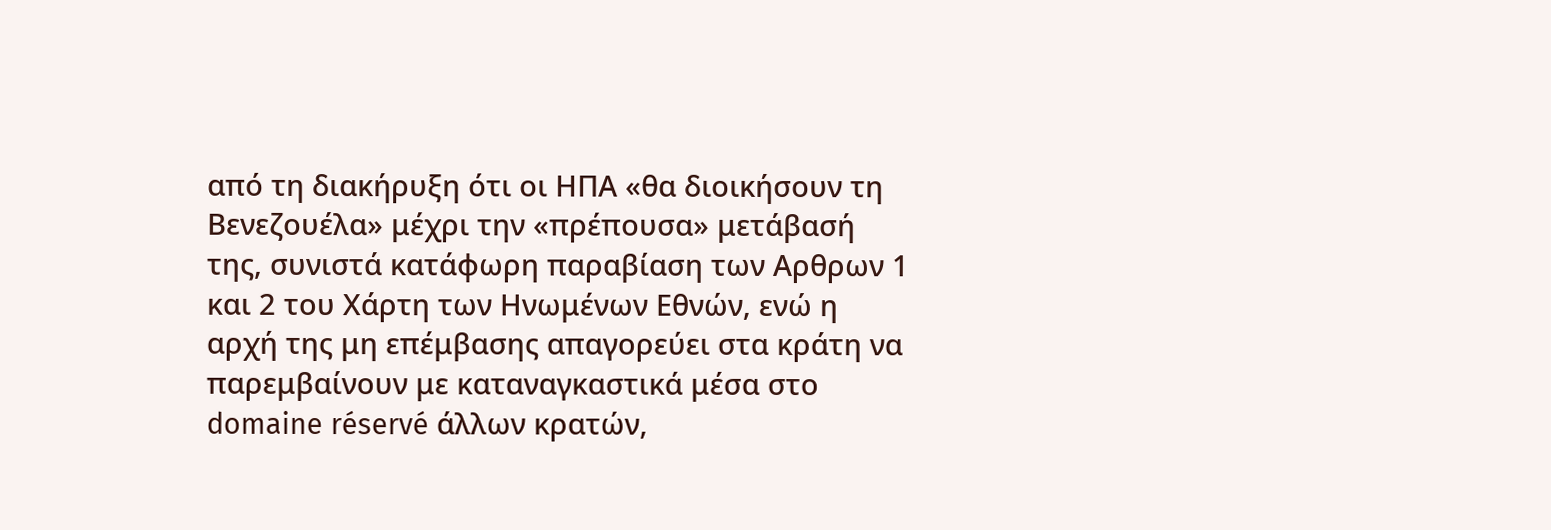από τη διακήρυξη ότι οι ΗΠΑ «θα διοικήσουν τη Βενεζουέλα» μέχρι την «πρέπουσα» μετάβασή της, συνιστά κατάφωρη παραβίαση των Αρθρων 1 και 2 του Χάρτη των Ηνωμένων Εθνών, ενώ η αρχή της μη επέμβασης απαγορεύει στα κράτη να παρεμβαίνουν με καταναγκαστικά μέσα στο domaine réservé άλλων κρατών,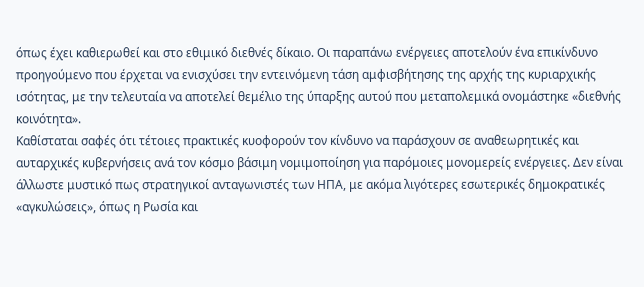όπως έχει καθιερωθεί και στο εθιμικό διεθνές δίκαιο. Οι παραπάνω ενέργειες αποτελούν ένα επικίνδυνο προηγούμενο που έρχεται να ενισχύσει την εντεινόμενη τάση αμφισβήτησης της αρχής της κυριαρχικής ισότητας, με την τελευταία να αποτελεί θεμέλιο της ύπαρξης αυτού που μεταπολεμικά ονομάστηκε «διεθνής κοινότητα».
Καθίσταται σαφές ότι τέτοιες πρακτικές κυοφορούν τον κίνδυνο να παράσχουν σε αναθεωρητικές και αυταρχικές κυβερνήσεις ανά τον κόσμο βάσιμη νομιμοποίηση για παρόμοιες μονομερείς ενέργειες. Δεν είναι άλλωστε μυστικό πως στρατηγικοί ανταγωνιστές των ΗΠΑ, με ακόμα λιγότερες εσωτερικές δημοκρατικές «αγκυλώσεις», όπως η Ρωσία και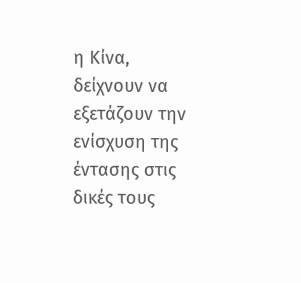η Κίνα, δείχνουν να εξετάζουν την ενίσχυση της έντασης στις δικές τους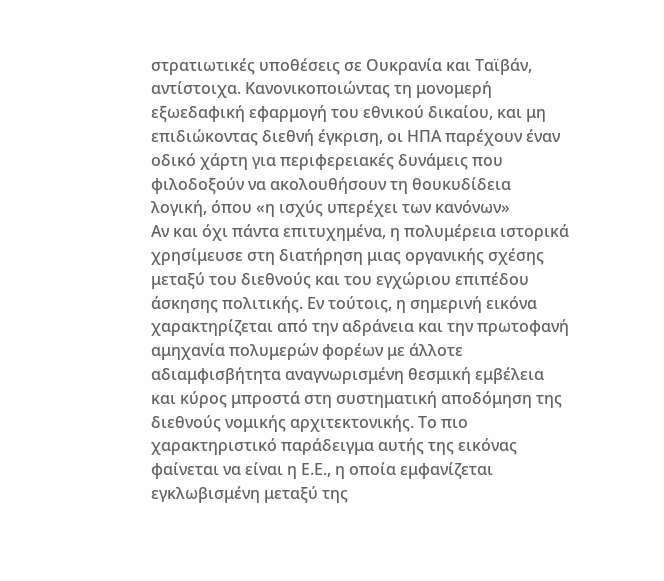στρατιωτικές υποθέσεις σε Ουκρανία και Ταϊβάν, αντίστοιχα. Κανονικοποιώντας τη μονομερή εξωεδαφική εφαρμογή του εθνικού δικαίου, και μη επιδιώκοντας διεθνή έγκριση, οι ΗΠΑ παρέχουν έναν οδικό χάρτη για περιφερειακές δυνάμεις που φιλοδοξούν να ακολουθήσουν τη θουκυδίδεια λογική, όπου «η ισχύς υπερέχει των κανόνων»
Αν και όχι πάντα επιτυχημένα, η πολυμέρεια ιστορικά χρησίμευσε στη διατήρηση μιας οργανικής σχέσης μεταξύ του διεθνούς και του εγχώριου επιπέδου άσκησης πολιτικής. Εν τούτοις, η σημερινή εικόνα χαρακτηρίζεται από την αδράνεια και την πρωτοφανή αμηχανία πολυμερών φορέων με άλλοτε αδιαμφισβήτητα αναγνωρισμένη θεσμική εμβέλεια και κύρος μπροστά στη συστηματική αποδόμηση της διεθνούς νομικής αρχιτεκτονικής. Το πιο χαρακτηριστικό παράδειγμα αυτής της εικόνας φαίνεται να είναι η Ε.Ε., η οποία εμφανίζεται εγκλωβισμένη μεταξύ της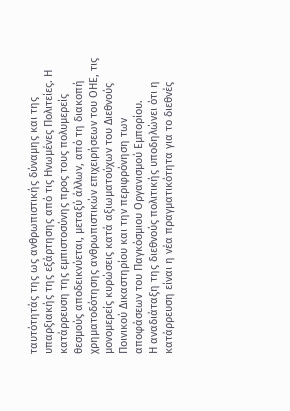ταυτότητάς της ως ανθρωπιστικής δύναμης και της υπαρξιακής της εξάρτησης από τις Ηνωμένες Πολιτείες. Η κατάρρευση της εμπιστοσύνης προς τους πολυμερείς θεσμούς αποδεικνύεται, μεταξύ άλλων, από τη διακοπή χρηματοδότησης ανθρωπιστικών επιχειρήσεων του ΟΗΕ, τις μονομερείς κυρώσεις κατά αξιωματούχων του Διεθνούς Ποινικού Δικαστηρίου και την περιφρόνηση των αποφάσεων του Παγκόσμιου Οργανισμού Εμπορίου.
Η αναδιάταξη της διεθνούς πολιτικής υποδηλώνει ότι η κατάρρευση είναι η νέα πραγματικότητα για το διεθνές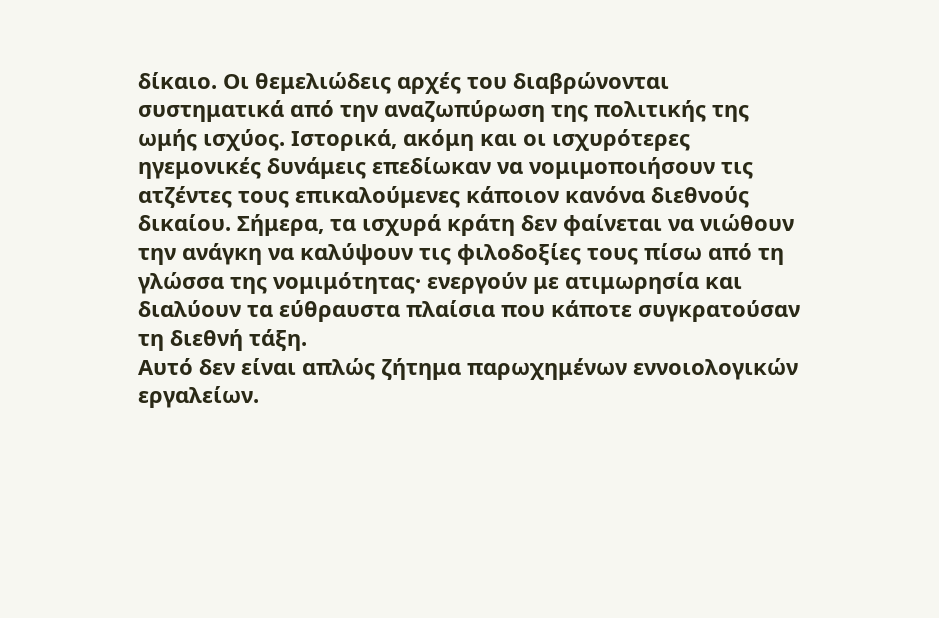δίκαιο. Οι θεμελιώδεις αρχές του διαβρώνονται συστηματικά από την αναζωπύρωση της πολιτικής της ωμής ισχύος. Ιστορικά, ακόμη και οι ισχυρότερες ηγεμονικές δυνάμεις επεδίωκαν να νομιμοποιήσουν τις ατζέντες τους επικαλούμενες κάποιον κανόνα διεθνούς δικαίου. Σήμερα, τα ισχυρά κράτη δεν φαίνεται να νιώθουν την ανάγκη να καλύψουν τις φιλοδοξίες τους πίσω από τη γλώσσα της νομιμότητας· ενεργούν με ατιμωρησία και διαλύουν τα εύθραυστα πλαίσια που κάποτε συγκρατούσαν τη διεθνή τάξη.
Αυτό δεν είναι απλώς ζήτημα παρωχημένων εννοιολογικών εργαλείων.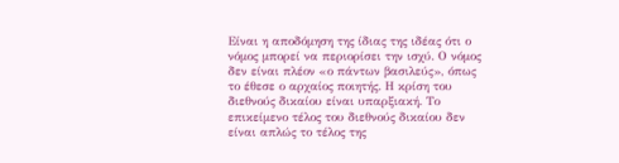Είναι η αποδόμηση της ίδιας της ιδέας ότι ο νόμος μπορεί να περιορίσει την ισχύ. Ο νόμος δεν είναι πλέον «ο πάντων βασιλεύς», όπως το έθεσε ο αρχαίος ποιητής. Η κρίση του διεθνούς δικαίου είναι υπαρξιακή. Το επικείμενο τέλος του διεθνούς δικαίου δεν είναι απλώς το τέλος της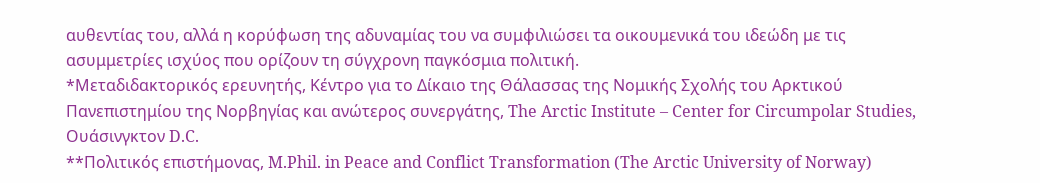αυθεντίας του, αλλά η κορύφωση της αδυναμίας του να συμφιλιώσει τα οικουμενικά του ιδεώδη με τις ασυμμετρίες ισχύος που ορίζουν τη σύγχρονη παγκόσμια πολιτική.
*Μεταδιδακτορικός ερευνητής, Κέντρο για το Δίκαιο της Θάλασσας της Νομικής Σχολής του Αρκτικού Πανεπιστημίου της Νορβηγίας και ανώτερος συνεργάτης, The Arctic Institute – Center for Circumpolar Studies, Ουάσινγκτον D.C.
**Πολιτικός επιστήμονας, M.Phil. in Peace and Conflict Transformation (The Arctic University of Norway)